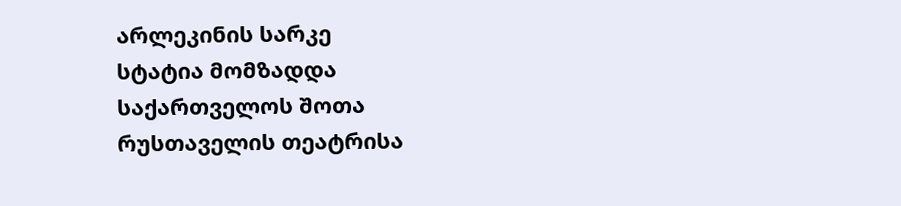არლეკინის სარკე
სტატია მომზადდა საქართველოს შოთა რუსთაველის თეატრისა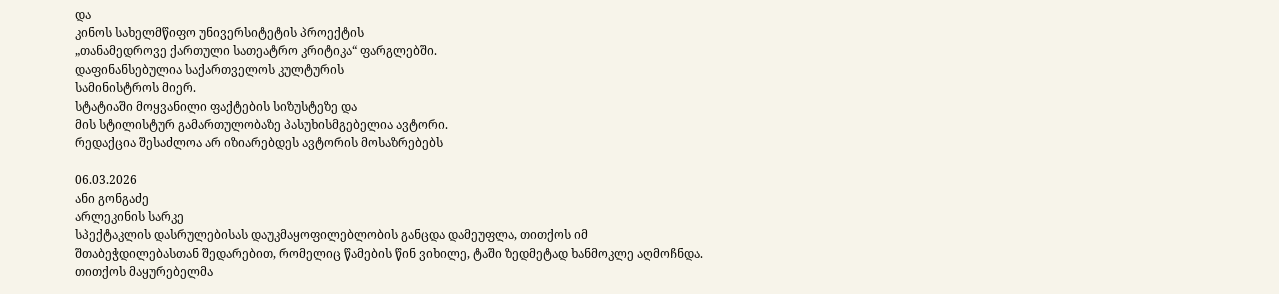და
კინოს სახელმწიფო უნივერსიტეტის პროექტის
„თანამედროვე ქართული სათეატრო კრიტიკა“ ფარგლებში.
დაფინანსებულია საქართველოს კულტურის
სამინისტროს მიერ.
სტატიაში მოყვანილი ფაქტების სიზუსტეზე და
მის სტილისტურ გამართულობაზე პასუხისმგებელია ავტორი.
რედაქცია შესაძლოა არ იზიარებდეს ავტორის მოსაზრებებს

06.03.2026
ანი გონგაძე
არლეკინის სარკე
სპექტაკლის დასრულებისას დაუკმაყოფილებლობის განცდა დამეუფლა, თითქოს იმ შთაბეჭდილებასთან შედარებით, რომელიც წამების წინ ვიხილე, ტაში ზედმეტად ხანმოკლე აღმოჩნდა. თითქოს მაყურებელმა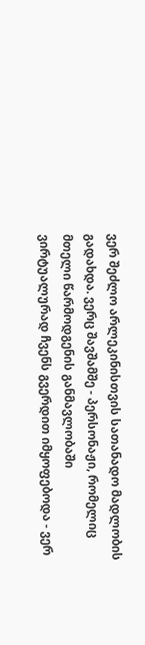ვერ შეძლო არლეკინისთვის სათანადო მადლობის გადახდა. ვერც შავშამშე - პერსონაჟი, რომელიც მთელი წარმოდგენის განმავლობაში ვირტუალურად ჩვენს გვერდით იმყოფებოდა - ვერ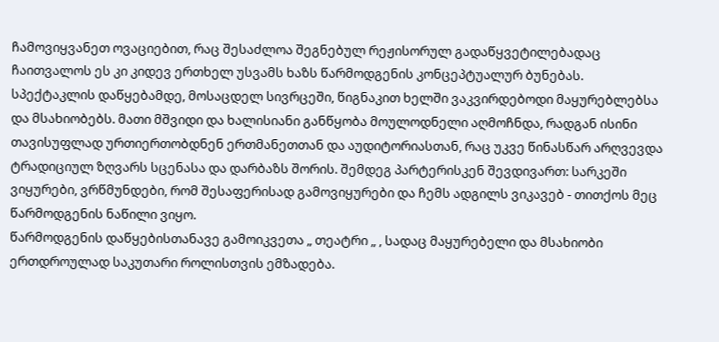ჩამოვიყვანეთ ოვაციებით, რაც შესაძლოა შეგნებულ რეჟისორულ გადაწყვეტილებადაც ჩაითვალოს ეს კი კიდევ ერთხელ უსვამს ხაზს წარმოდგენის კონცეპტუალურ ბუნებას.
სპექტაკლის დაწყებამდე, მოსაცდელ სივრცეში, წიგნაკით ხელში ვაკვირდებოდი მაყურებლებსა და მსახიობებს. მათი მშვიდი და ხალისიანი განწყობა მოულოდნელი აღმოჩნდა, რადგან ისინი თავისუფლად ურთიერთობდნენ ერთმანეთთან და აუდიტორიასთან, რაც უკვე წინასწარ არღვევდა ტრადიციულ ზღვარს სცენასა და დარბაზს შორის. შემდეგ პარტერისკენ შევდივართ: სარკეში ვიყურები, ვრწმუნდები, რომ შესაფერისად გამოვიყურები და ჩემს ადგილს ვიკავებ - თითქოს მეც წარმოდგენის ნაწილი ვიყო.
წარმოდგენის დაწყებისთანავე გამოიკვეთა „ თეატრი „ , სადაც მაყურებელი და მსახიობი ერთდროულად საკუთარი როლისთვის ემზადება.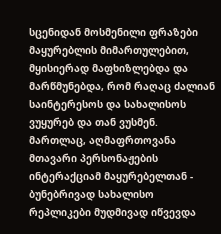სცენიდან მოსმენილი ფრაზები მაყურებლის მიმართულებით, მყისიერად მაფხიზლებდა და მარწმუნებდა, რომ რაღაც ძალიან საინტერესოს და სახალისოს ვუყურებ და თან ვუსმენ. მართლაც, აღმაფრთოვანა მთავარი პერსონაჟების ინტერაქციამ მაყურებელთან - ბუნებრივად სახალისო რეპლიკები მუდმივად იწვევდა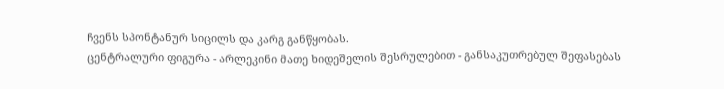ჩვენს სპონტანურ სიცილს და კარგ განწყობას.
ცენტრალური ფიგურა - არლეკინი მათე ხიდეშელის შესრულებით - განსაკუთრებულ შეფასებას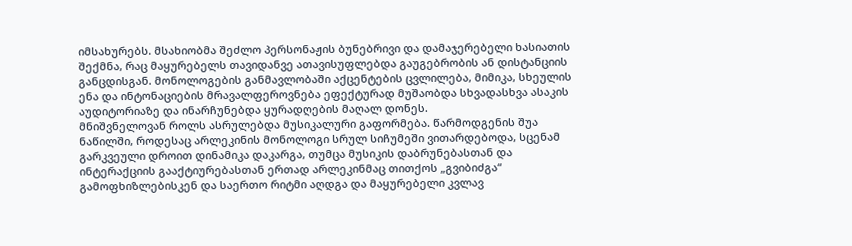იმსახურებს. მსახიობმა შეძლო პერსონაჟის ბუნებრივი და დამაჯერებელი ხასიათის შექმნა, რაც მაყურებელს თავიდანვე ათავისუფლებდა გაუგებრობის ან დისტანციის განცდისგან. მონოლოგების განმავლობაში აქცენტების ცვლილება, მიმიკა, სხეულის ენა და ინტონაციების მრავალფეროვნება ეფექტურად მუშაობდა სხვადასხვა ასაკის აუდიტორიაზე და ინარჩუნებდა ყურადღების მაღალ დონეს.
მნიშვნელოვან როლს ასრულებდა მუსიკალური გაფორმება. წარმოდგენის შუა ნაწილში, როდესაც არლეკინის მონოლოგი სრულ სიჩუმეში ვითარდებოდა, სცენამ გარკვეული დროით დინამიკა დაკარგა, თუმცა მუსიკის დაბრუნებასთან და ინტერაქციის გააქტიურებასთან ერთად არლეკინმაც თითქოს „გვიბიძგა“ გამოფხიზლებისკენ და საერთო რიტმი აღდგა და მაყურებელი კვლავ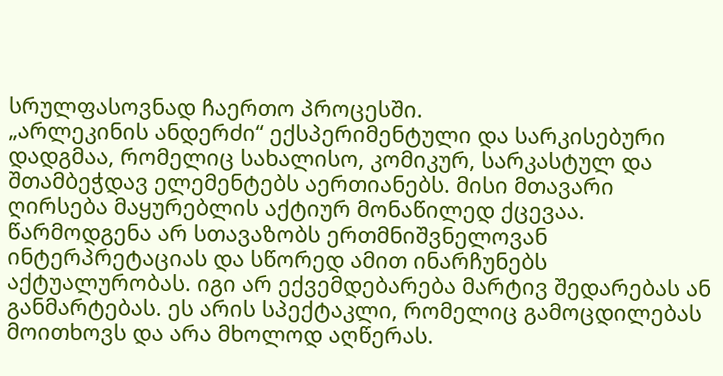სრულფასოვნად ჩაერთო პროცესში.
„არლეკინის ანდერძი“ ექსპერიმენტული და სარკისებური დადგმაა, რომელიც სახალისო, კომიკურ, სარკასტულ და შთამბეჭდავ ელემენტებს აერთიანებს. მისი მთავარი ღირსება მაყურებლის აქტიურ მონაწილედ ქცევაა. წარმოდგენა არ სთავაზობს ერთმნიშვნელოვან ინტერპრეტაციას და სწორედ ამით ინარჩუნებს აქტუალურობას. იგი არ ექვემდებარება მარტივ შედარებას ან განმარტებას. ეს არის სპექტაკლი, რომელიც გამოცდილებას მოითხოვს და არა მხოლოდ აღწერას.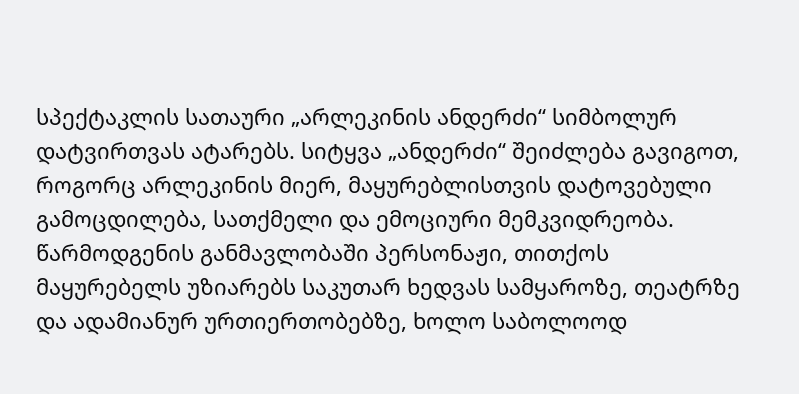სპექტაკლის სათაური „არლეკინის ანდერძი“ სიმბოლურ დატვირთვას ატარებს. სიტყვა „ანდერძი“ შეიძლება გავიგოთ, როგორც არლეკინის მიერ, მაყურებლისთვის დატოვებული გამოცდილება, სათქმელი და ემოციური მემკვიდრეობა. წარმოდგენის განმავლობაში პერსონაჟი, თითქოს მაყურებელს უზიარებს საკუთარ ხედვას სამყაროზე, თეატრზე და ადამიანურ ურთიერთობებზე, ხოლო საბოლოოდ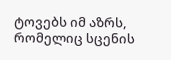ტოვებს იმ აზრს, რომელიც სცენის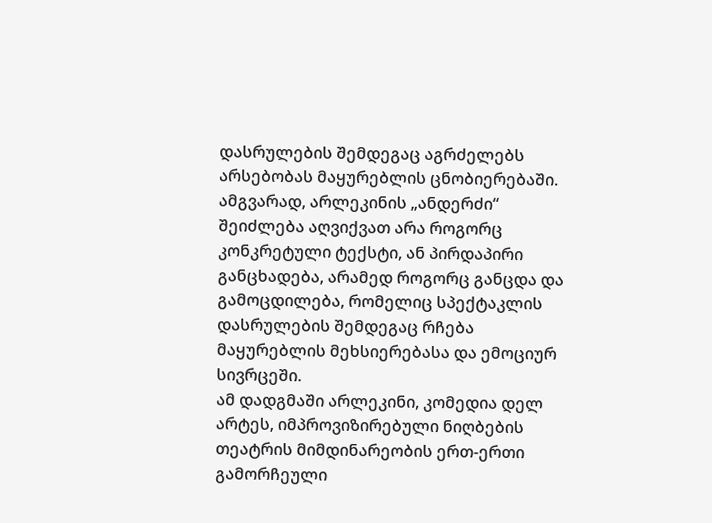დასრულების შემდეგაც აგრძელებს არსებობას მაყურებლის ცნობიერებაში. ამგვარად, არლეკინის „ანდერძი“ შეიძლება აღვიქვათ არა როგორც კონკრეტული ტექსტი, ან პირდაპირი განცხადება, არამედ როგორც განცდა და გამოცდილება, რომელიც სპექტაკლის დასრულების შემდეგაც რჩება მაყურებლის მეხსიერებასა და ემოციურ სივრცეში.
ამ დადგმაში არლეკინი, კომედია დელ არტეს, იმპროვიზირებული ნიღბების თეატრის მიმდინარეობის ერთ-ერთი გამორჩეული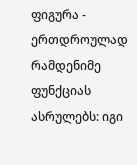ფიგურა - ერთდროულად რამდენიმე ფუნქციას ასრულებს: იგი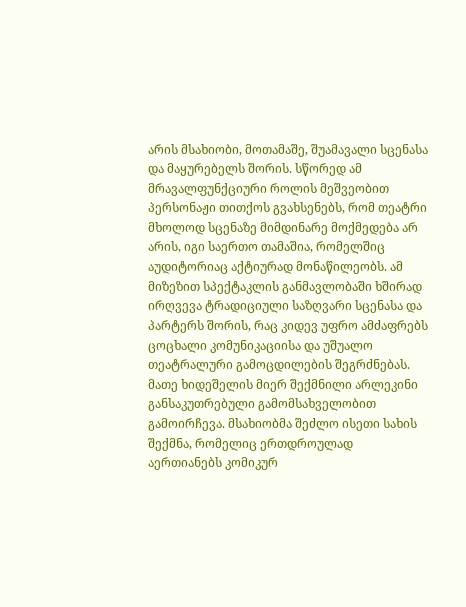არის მსახიობი, მოთამაშე, შუამავალი სცენასა და მაყურებელს შორის. სწორედ ამ მრავალფუნქციური როლის მეშვეობით პერსონაჟი თითქოს გვახსენებს, რომ თეატრი მხოლოდ სცენაზე მიმდინარე მოქმედება არ არის, იგი საერთო თამაშია, რომელშიც აუდიტორიაც აქტიურად მონაწილეობს. ამ მიზეზით სპექტაკლის განმავლობაში ხშირად ირღვევა ტრადიციული საზღვარი სცენასა და პარტერს შორის, რაც კიდევ უფრო ამძაფრებს ცოცხალი კომუნიკაციისა და უშუალო თეატრალური გამოცდილების შეგრძნებას.
მათე ხიდეშელის მიერ შექმნილი არლეკინი განსაკუთრებული გამომსახველობით გამოირჩევა. მსახიობმა შეძლო ისეთი სახის შექმნა, რომელიც ერთდროულად აერთიანებს კომიკურ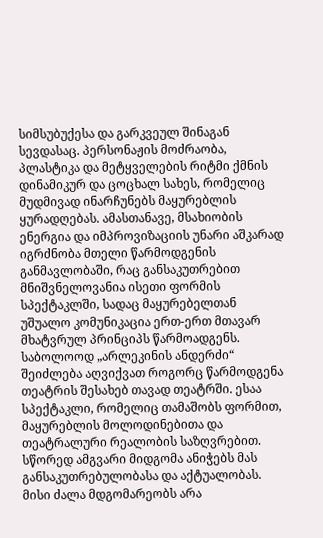სიმსუბუქესა და გარკვეულ შინაგან სევდასაც. პერსონაჟის მოძრაობა, პლასტიკა და მეტყველების რიტმი ქმნის დინამიკურ და ცოცხალ სახეს, რომელიც მუდმივად ინარჩუნებს მაყურებლის ყურადღებას. ამასთანავე, მსახიობის ენერგია და იმპროვიზაციის უნარი აშკარად იგრძნობა მთელი წარმოდგენის განმავლობაში, რაც განსაკუთრებით მნიშვნელოვანია ისეთი ფორმის სპექტაკლში, სადაც მაყურებელთან უშუალო კომუნიკაცია ერთ-ერთ მთავარ მხატვრულ პრინციპს წარმოადგენს.
საბოლოოდ „არლეკინის ანდერძი“ შეიძლება აღვიქვათ როგორც წარმოდგენა თეატრის შესახებ თავად თეატრში. ესაა სპექტაკლი, რომელიც თამაშობს ფორმით, მაყურებლის მოლოდინებითა და თეატრალური რეალობის საზღვრებით. სწორედ ამგვარი მიდგომა ანიჭებს მას განსაკუთრებულობასა და აქტუალობას. მისი ძალა მდგომარეობს არა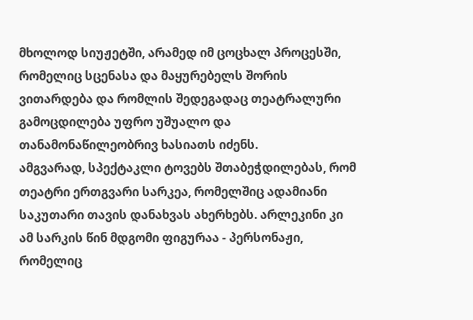მხოლოდ სიუჟეტში, არამედ იმ ცოცხალ პროცესში, რომელიც სცენასა და მაყურებელს შორის ვითარდება და რომლის შედეგადაც თეატრალური გამოცდილება უფრო უშუალო და თანამონაწილეობრივ ხასიათს იძენს.
ამგვარად, სპექტაკლი ტოვებს შთაბეჭდილებას, რომ თეატრი ერთგვარი სარკეა, რომელშიც ადამიანი საკუთარი თავის დანახვას ახერხებს. არლეკინი კი ამ სარკის წინ მდგომი ფიგურაა - პერსონაჟი, რომელიც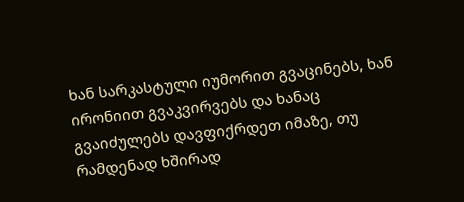ხან სარკასტული იუმორით გვაცინებს, ხან ირონიით გვაკვირვებს და ხანაც გვაიძულებს დავფიქრდეთ იმაზე, თუ რამდენად ხშირად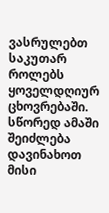ვასრულებთ საკუთარ როლებს ყოველდღიურ ცხოვრებაში. სწორედ ამაში შეიძლება დავინახოთ მისი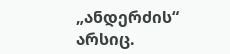„ანდერძის“ არსიც.